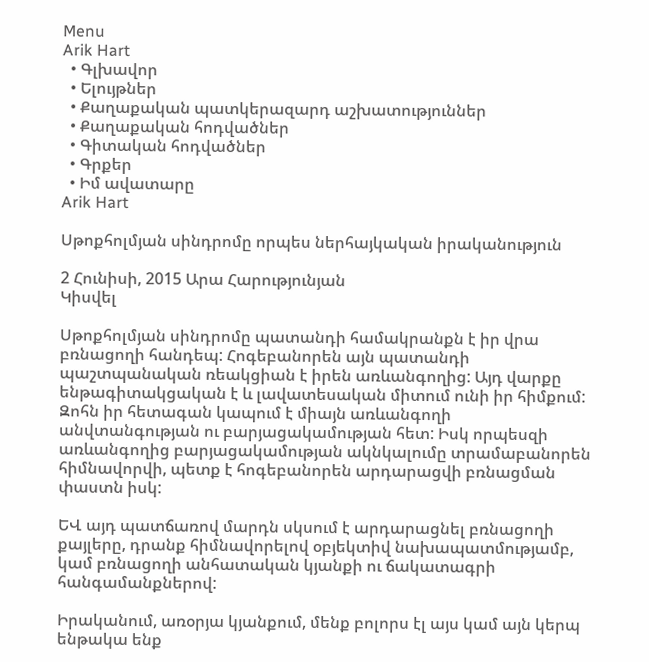Menu
Arik Hart
  • Գլխավոր
  • Ելույթներ
  • Քաղաքական պատկերազարդ աշխատություններ
  • Քաղաքական հոդվածներ
  • Գիտական հոդվածներ
  • Գրքեր
  • Իմ ավատարը
Arik Hart

Սթոքհոլմյան սինդրոմը որպես ներհայկական իրականություն

2 Հունիսի, 2015 Արա Հարությունյան
Կիսվել

Սթոքհոլմյան սինդրոմը պատանդի համակրանքն է իր վրա բռնացողի հանդեպ: Հոգեբանորեն այն պատանդի  պաշտպանական ռեակցիան է իրեն առևանգողից: Այդ վարքը ենթագիտակցական է և լավատեսական միտում ունի իր հիմքում: Զոհն իր հետագան կապում է միայն առևանգողի անվտանգության ու բարյացակամության հետ: Իսկ որպեսզի  առևանգողից բարյացակամության ակնկալումը տրամաբանորեն հիմնավորվի, պետք է հոգեբանորեն արդարացվի բռնացման փաստն իսկ:

ԵՎ այդ պատճառով մարդն սկսում է արդարացնել բռնացողի քայլերը, դրանք հիմնավորելով օբյեկտիվ նախապատմությամբ, կամ բռնացողի անհատական կյանքի ու ճակատագրի հանգամանքներով:

Իրականում, առօրյա կյանքում, մենք բոլորս էլ այս կամ այն կերպ ենթակա ենք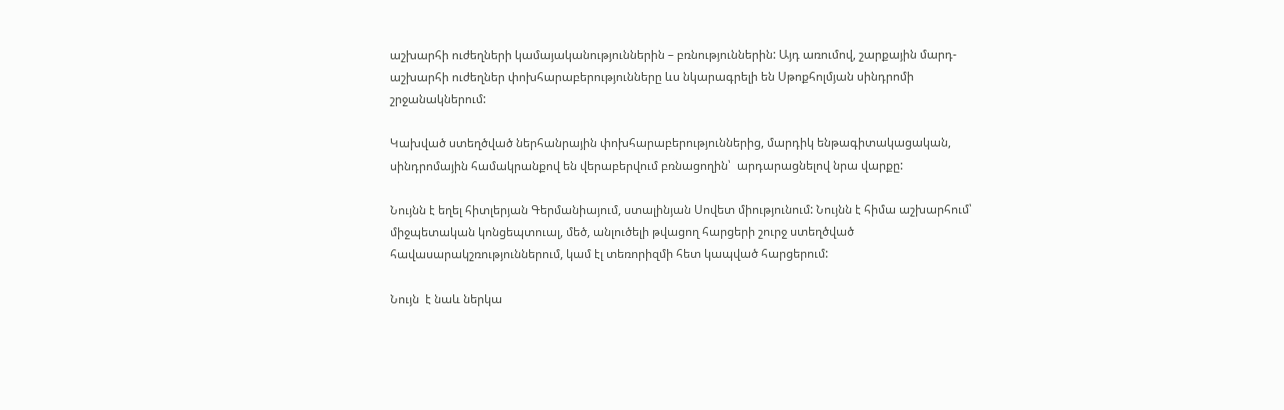աշխարհի ուժեղների կամայականություններին – բռնություններին: Այդ առումով, շարքային մարդ-աշխարհի ուժեղներ փոխհարաբերությունները ևս նկարագրելի են Սթոքհոլմյան սինդրոմի շրջանակներում:

Կախված ստեղծված ներհանրային փոխհարաբերություններից, մարդիկ ենթագիտակացական, սինդրոմային համակրանքով են վերաբերվում բռնացողին՝  արդարացնելով նրա վարքը:

Նույնն է եղել հիտլերյան Գերմանիայում, ստալինյան Սովետ միությունում: Նույնն է հիմա աշխարհում՝ միջպետական կոնցեպտուալ, մեծ, անլուծելի թվացող հարցերի շուրջ ստեղծված հավասարակշռություններում, կամ էլ տեռորիզմի հետ կապված հարցերում:

Նույն  է նաև ներկա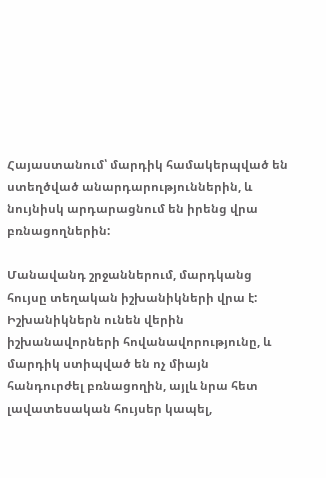Հայաստանում՝ մարդիկ համակերպված են ստեղծված անարդարություններին, և նույնիսկ արդարացնում են իրենց վրա բռնացողներին:

Մանավանդ շրջաններում, մարդկանց հույսը տեղական իշխանիկների վրա է: Իշխանիկներն ունեն վերին իշխանավորների հովանավորությունը, և մարդիկ ստիպված են ոչ միայն հանդուրժել բռնացողին, այլև նրա հետ լավատեսական հույսեր կապել,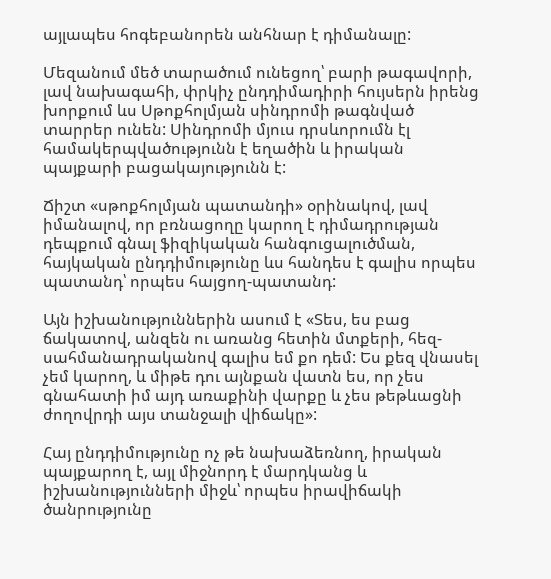այլապես հոգեբանորեն անհնար է դիմանալը:

Մեզանում մեծ տարածում ունեցող՝ բարի թագավորի, լավ նախագահի, փրկիչ ընդդիմադիրի հույսերն իրենց խորքում ևս Սթոքհոլմյան սինդրոմի թագնված տարրեր ունեն: Սինդրոմի մյուս դրսևորումն էլ համակերպվածությունն է եղածին և իրական  պայքարի բացակայությունն է:

Ճիշտ «սթոքհոլմյան պատանդի» օրինակով, լավ իմանալով, որ բռնացողը կարող է դիմադրության դեպքում գնալ ֆիզիկական հանգուցալուծման, հայկական ընդդիմությունը ևս հանդես է գալիս որպես պատանդ՝ որպես հայցող-պատանդ:

Այն իշխանություններին ասում է «Տես, ես բաց ճակատով, անզեն ու առանց հետին մտքերի, հեզ- սահմանադրականով գալիս եմ քո դեմ: Ես քեզ վնասել չեմ կարող, և միթե դու այնքան վատն ես, որ չես գնահատի իմ այդ առաքինի վարքը և չես թեթևացնի ժողովրդի այս տանջալի վիճակը»:

Հայ ընդդիմությունը ոչ թե նախաձեռնող, իրական պայքարող է, այլ միջնորդ է մարդկանց և իշխանությունների միջև՝ որպես իրավիճակի ծանրությունը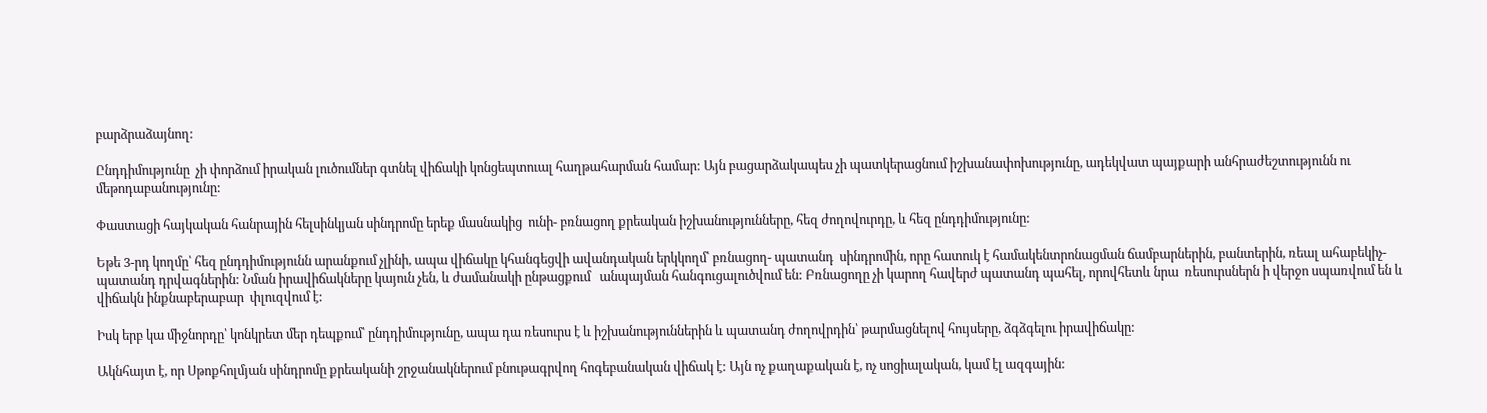բարձրաձայնող:

Ընդդիմությունը  չի փորձում իրական լուծումներ գտնել վիճակի կոնցեպտուալ հաղթահարման համար: Այն բացարձակապես չի պատկերացնում իշխանափոխությունը, ադեկվատ պայքարի անհրաժեշտությունն ու մեթոդաբանությունը:

Փաստացի հայկական հանրային հելսինկյան սինդրոմը երեք մասնակից  ունի- բռնացող քրեական իշխանությունները, հեզ ժողովուրդը, և հեզ ընդդիմությունը:

Եթե 3-րդ կողմը՝ հեզ ընդդիմությունն արանքում չլինի, ապա վիճակը կհանգեցվի ավանդական երկկողմ՝ բռնացող- պատանդ  սինդրոմին, որը հատուկ է համակենտրոնացման ճամբարներին, բանտերին, ռեալ ահաբեկիչ-պատանդ դրվագներին: Նման իրավիճակները կայուն չեն, և ժամանակի ընթացքում   անպայման հանգուցալուծվում են: Բռնացողը չի կարող հավերժ պատանդ պահել, որովհետև նրա  ռեսուրսներն ի վերջո սպառվում են և վիճակն ինքնաբերաբար  փլուզվում է:

Իսկ երբ կա միջնորդը՝ կոնկրետ մեր դեպքում՝ ընդդիմությունը, ապա դա ռեսուրս է և իշխանություններին և պատանդ ժողովրդին՝ թարմացնելով հույսերը, ձգձգելու իրավիճակը:

Ակնհայտ է, որ Սթոքհոլմյան սինդրոմը քրեականի շրջանակներում բնութագրվող հոգեբանական վիճակ է: Այն ոչ քաղաքական է, ոչ սոցիալական, կամ էլ ազգային: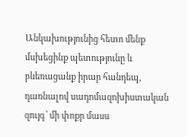Անկախությունից հետո մենք մսխեցինք պետությունը և բևեռացանք իրար հանդեպ, դառնալով սադոմազոխիստական զույգ՝ մի փոքր մասս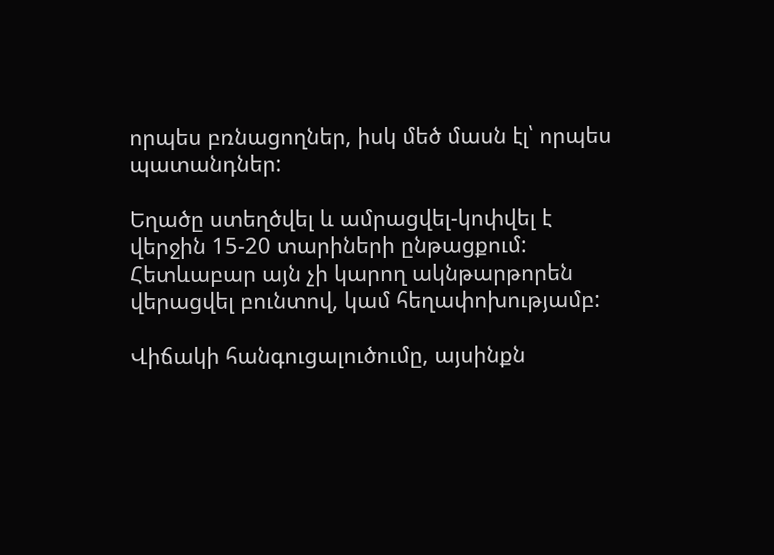որպես բռնացողներ, իսկ մեծ մասն էլ՝ որպես պատանդներ:

Եղածը ստեղծվել և ամրացվել-կոփվել է վերջին 15-20 տարիների ընթացքում: Հետևաբար այն չի կարող ակնթարթորեն վերացվել բունտով, կամ հեղափոխությամբ:

Վիճակի հանգուցալուծումը, այսինքն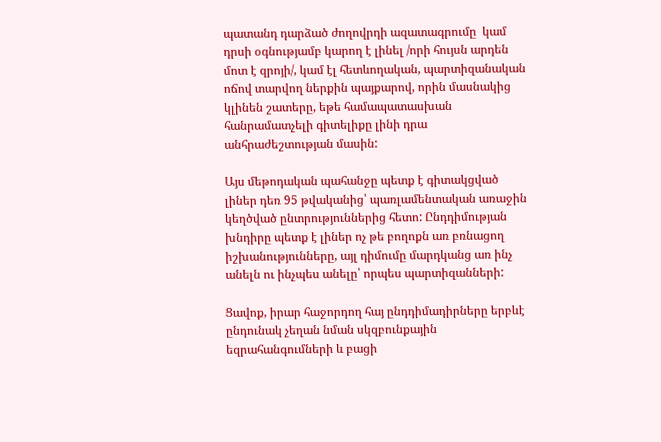պատանդ դարձած ժողովրդի ազատագրումը  կամ դրսի օգնությամբ կարող է լինել /որի հույսն արդեն մոտ է զրոյի/, կամ էլ հետևողական, պարտիզանական ոճով տարվող ներքին պայքարով, որին մասնակից կլինեն շատերը, եթե համապատասխան հանրամատչելի գիտելիքը լինի դրա անհրաժեշտության մասին:

Այս մեթոդական պահանջը պետք է գիտակցված լիներ դեռ 95 թվականից՝ պառլամենտական առաջին կեղծված ընտրություններից հետո: Ընդդիմության խնդիրը պետք է լիներ ոչ թե բողոքն առ բռնացող իշխանությունները, այլ դիմումը մարդկանց առ ինչ անելն ու ինչպես անելը՝ որպես պարտիզանների:

Ցավոք, իրար հաջորդող հայ ընդդիմադիրները երբևէ ընդունակ չեղան նման սկզբունքային եզրահանգումների և բացի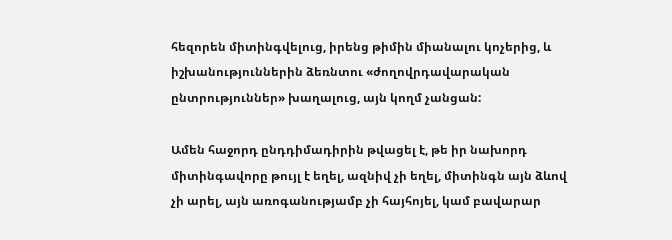հեզորեն միտինգվելուց, իրենց թիմին միանալու կոչերից, և իշխանություններին ձեռնտու «ժողովրդավարական ընտրություններ» խաղալուց, այն կողմ չանցան:

Ամեն հաջորդ ընդդիմադիրին թվացել է, թե իր նախորդ միտինգավորը թույլ է եղել, ազնիվ չի եղել, միտինգն այն ձևով չի արել, այն առոգանությամբ չի հայհոյել, կամ բավարար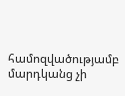համոզվածությամբ մարդկանց չի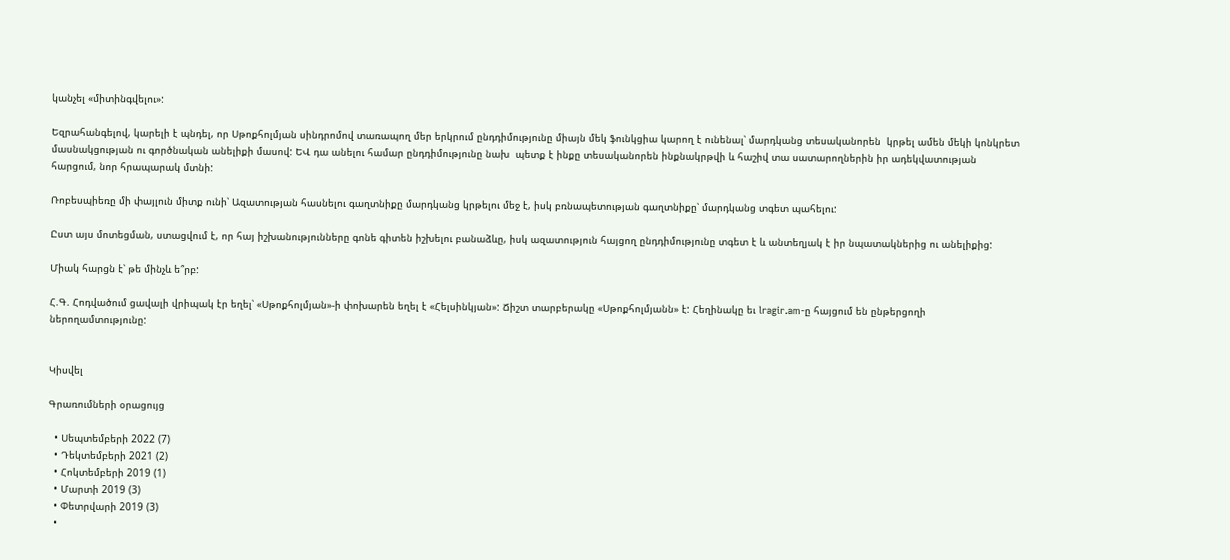կանչել «միտինգվելու»:

Եզրահանգելով, կարելի է պնդել, որ Սթոքհոլմյան սինդրոմով տառապող մեր երկրում ընդդիմությունը միայն մեկ ֆունկցիա կարող է ունենալ՝ մարդկանց տեսականորեն  կրթել ամեն մեկի կոնկրետ մասնակցության ու գործնական անելիքի մասով: ԵՎ դա անելու համար ընդդիմությունը նախ  պետք է ինքը տեսականորեն ինքնակրթվի և հաշիվ տա սատարողներին իր ադեկվատության հարցում, նոր հրապարակ մտնի:

Ռոբեսպիեռը մի փայլուն միտք ունի՝ Ազատության հասնելու գաղտնիքը մարդկանց կրթելու մեջ է, իսկ բռնապետության գաղտնիքը՝ մարդկանց տգետ պահելու:

Ըստ այս մոտեցման, ստացվում է, որ հայ իշխանությունները գոնե գիտեն իշխելու բանաձևը, իսկ ազատություն հայցող ընդդիմությունը տգետ է և անտեղյակ է իր նպատակներից ու անելիքից:

Միակ հարցն է՝ թե մինչև ե՞րբ:

Հ.Գ. Հոդվածում ցավալի վրիպակ էր եղել՝ «Սթոքհոլմյան»-ի փոխարեն եղել է «Հելսինկյան»: Ճիշտ տարբերակը «Սթոքհոլմյանն» է: Հեղինակը եւ lragir.am-ը հայցում են ընթերցողի ներողամտությունը:


Կիսվել

Գրառումների օրացույց

  • Սեպտեմբերի 2022 (7)
  • Դեկտեմբերի 2021 (2)
  • Հոկտեմբերի 2019 (1)
  • Մարտի 2019 (3)
  • Փետրվարի 2019 (3)
  •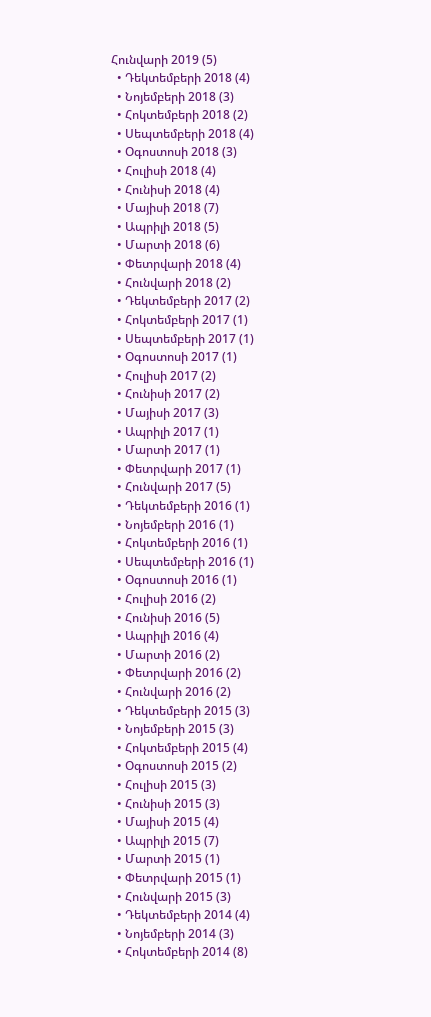Հունվարի 2019 (5)
  • Դեկտեմբերի 2018 (4)
  • Նոյեմբերի 2018 (3)
  • Հոկտեմբերի 2018 (2)
  • Սեպտեմբերի 2018 (4)
  • Օգոստոսի 2018 (3)
  • Հուլիսի 2018 (4)
  • Հունիսի 2018 (4)
  • Մայիսի 2018 (7)
  • Ապրիլի 2018 (5)
  • Մարտի 2018 (6)
  • Փետրվարի 2018 (4)
  • Հունվարի 2018 (2)
  • Դեկտեմբերի 2017 (2)
  • Հոկտեմբերի 2017 (1)
  • Սեպտեմբերի 2017 (1)
  • Օգոստոսի 2017 (1)
  • Հուլիսի 2017 (2)
  • Հունիսի 2017 (2)
  • Մայիսի 2017 (3)
  • Ապրիլի 2017 (1)
  • Մարտի 2017 (1)
  • Փետրվարի 2017 (1)
  • Հունվարի 2017 (5)
  • Դեկտեմբերի 2016 (1)
  • Նոյեմբերի 2016 (1)
  • Հոկտեմբերի 2016 (1)
  • Սեպտեմբերի 2016 (1)
  • Օգոստոսի 2016 (1)
  • Հուլիսի 2016 (2)
  • Հունիսի 2016 (5)
  • Ապրիլի 2016 (4)
  • Մարտի 2016 (2)
  • Փետրվարի 2016 (2)
  • Հունվարի 2016 (2)
  • Դեկտեմբերի 2015 (3)
  • Նոյեմբերի 2015 (3)
  • Հոկտեմբերի 2015 (4)
  • Օգոստոսի 2015 (2)
  • Հուլիսի 2015 (3)
  • Հունիսի 2015 (3)
  • Մայիսի 2015 (4)
  • Ապրիլի 2015 (7)
  • Մարտի 2015 (1)
  • Փետրվարի 2015 (1)
  • Հունվարի 2015 (3)
  • Դեկտեմբերի 2014 (4)
  • Նոյեմբերի 2014 (3)
  • Հոկտեմբերի 2014 (8)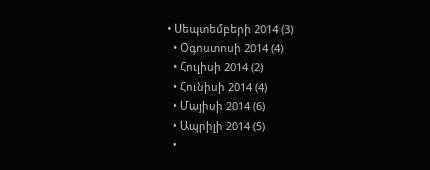• Սեպտեմբերի 2014 (3)
  • Օգոստոսի 2014 (4)
  • Հուլիսի 2014 (2)
  • Հունիսի 2014 (4)
  • Մայիսի 2014 (6)
  • Ապրիլի 2014 (5)
  •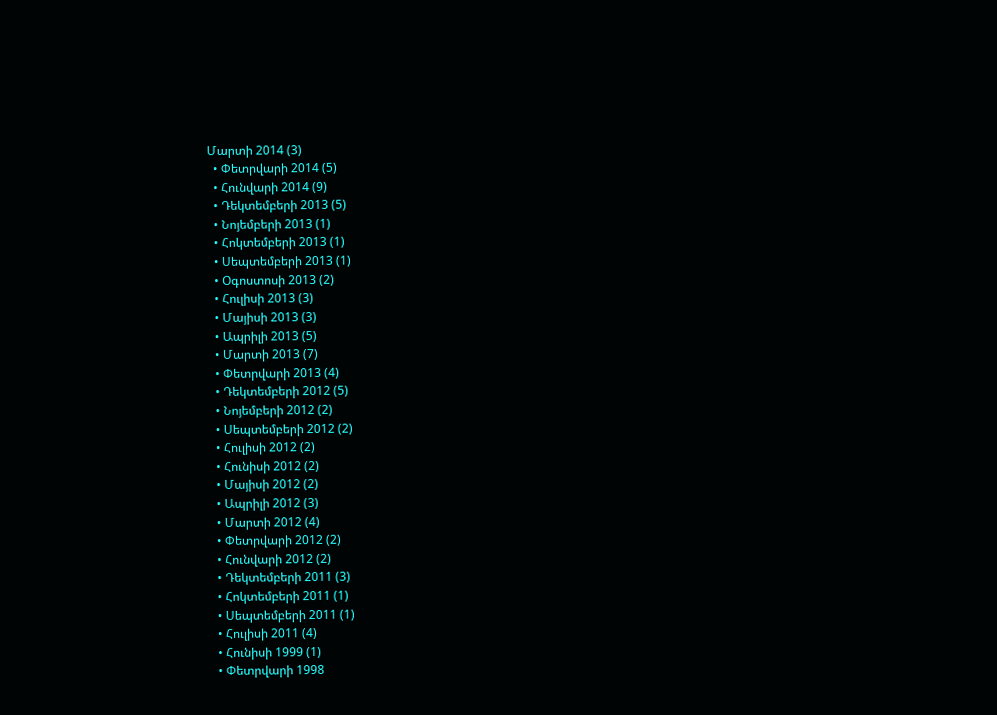Մարտի 2014 (3)
  • Փետրվարի 2014 (5)
  • Հունվարի 2014 (9)
  • Դեկտեմբերի 2013 (5)
  • Նոյեմբերի 2013 (1)
  • Հոկտեմբերի 2013 (1)
  • Սեպտեմբերի 2013 (1)
  • Օգոստոսի 2013 (2)
  • Հուլիսի 2013 (3)
  • Մայիսի 2013 (3)
  • Ապրիլի 2013 (5)
  • Մարտի 2013 (7)
  • Փետրվարի 2013 (4)
  • Դեկտեմբերի 2012 (5)
  • Նոյեմբերի 2012 (2)
  • Սեպտեմբերի 2012 (2)
  • Հուլիսի 2012 (2)
  • Հունիսի 2012 (2)
  • Մայիսի 2012 (2)
  • Ապրիլի 2012 (3)
  • Մարտի 2012 (4)
  • Փետրվարի 2012 (2)
  • Հունվարի 2012 (2)
  • Դեկտեմբերի 2011 (3)
  • Հոկտեմբերի 2011 (1)
  • Սեպտեմբերի 2011 (1)
  • Հուլիսի 2011 (4)
  • Հունիսի 1999 (1)
  • Փետրվարի 1998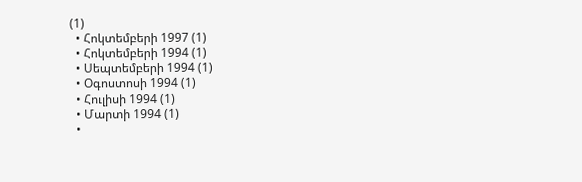(1)
  • Հոկտեմբերի 1997 (1)
  • Հոկտեմբերի 1994 (1)
  • Սեպտեմբերի 1994 (1)
  • Օգոստոսի 1994 (1)
  • Հուլիսի 1994 (1)
  • Մարտի 1994 (1)
  •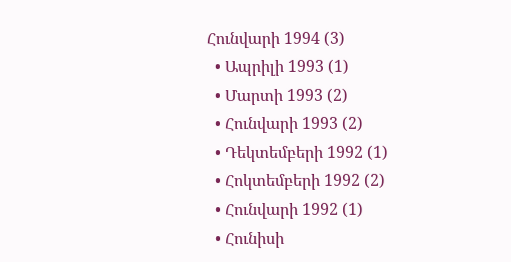Հունվարի 1994 (3)
  • Ապրիլի 1993 (1)
  • Մարտի 1993 (2)
  • Հունվարի 1993 (2)
  • Դեկտեմբերի 1992 (1)
  • Հոկտեմբերի 1992 (2)
  • Հունվարի 1992 (1)
  • Հունիսի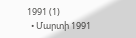1991 (1)
  • Մարտի 1991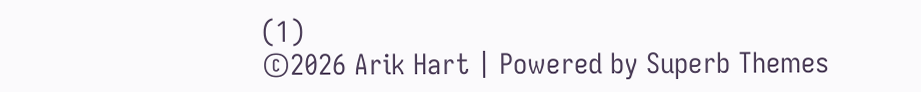(1)
©2026 Arik Hart | Powered by Superb Themes